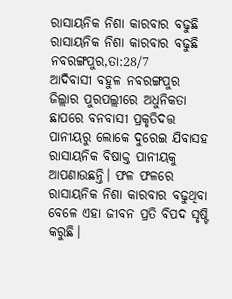ରାସାୟନିକ ନିଶା କାରବାର ବଢୁଛି
ରାସାୟନିକ ନିଶା କାରବାର ବଢୁଛି
ନବରଙ୍ଗପୁର,ତା:28/7
ଆଦିବାସୀ ବହୁଳ ନବରଙ୍ଗପୁର ଜିଲ୍ଲାର ପୁରପଲ୍ଲୀରେ ଅଧୁନିକତା ଛାପରେ ବନବାସୀ ପ୍ରକୃତିଦତ୍ତ ପାନୀୟରୁ ଲୋକେ ଦୁରେଇ ଯିବାସହ ରାସାୟନିକ ବିଷାକ୍ତ ପାନୀୟକୁ ଆପଣାଉଛନ୍ତି। ଫଳ ଫଳରେ ରାସାୟନିକ ନିଶା କାରବାର ବଢୁଥିବା ବେଳେ ଏହା ଜୀବନ ପ୍ରତି ବିପଦ ସୃଷ୍ଟି କରୁଛି।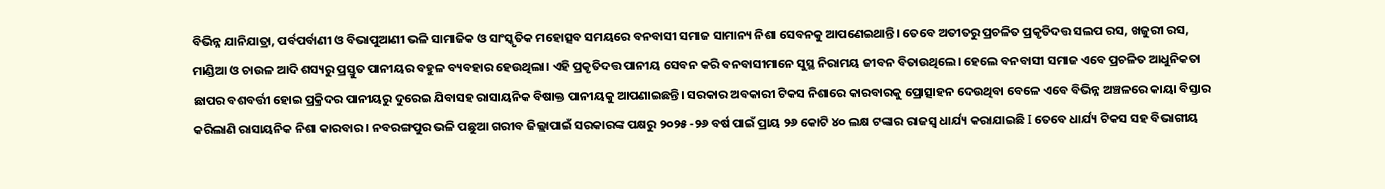ବିଭିନ୍ନ ଯାନିଯାତ୍ରା, ପର୍ବପର୍ବାଣୀ ଓ ବିଭାପୁଆଣୀ ଭଳି ସାମାଜିକ ଓ ସାଂସ୍କୃତିକ ମହୋତ୍ସବ ସମୟରେ ବନବାସୀ ସମାଜ ସାମାନ୍ୟ ନିଶା ସେବନକୁ ଆପଣେଇଥାନ୍ତି। ତେବେ ଅତୀତରୁ ପ୍ରଚଳିତ ପ୍ରକୃତିଦତ୍ତ ସଲପ ରସ, ଖଜୁରୀ ରସ, ମାଣ୍ଡିଆ ଓ ଚାଉଳ ଆଦି ଶସ୍ୟରୁ ପ୍ରସ୍ତୁତ ପାନୀୟର ବହୁଳ ବ୍ୟବହାର ହେଉଥିଲା। ଏହି ପ୍ରକୃତିଦତ୍ତ ପାନୀୟ ସେବନ କରି ବନବାସୀମାନେ ସୁସ୍ଥ ନିରାମୟ ଜୀବନ ବିତାଉଥିଲେ। ହେଲେ ବନବାସୀ ସମାଜ ଏବେ ପ୍ରଚଳିତ ଆଧୁନିକତା ଛାପର ବଶବର୍ତ୍ତୀ ହୋଇ ପ୍ରକ୍ରିଦର ପାନୀୟରୁ ଦୁରେଇ ଯିବାସହ ରାସାୟନିକ ବିଷାକ୍ତ ପାନୀୟକୁ ଆପଣାଇଛନ୍ତି। ସରକାର ଅବକାରୀ ଟିକସ ନିଶାରେ କାରବାରକୁ ପ୍ରୋତ୍ସାହନ ଦେଉଥିବା ବେଳେ ଏବେ ବିଭିନ୍ନ ଅଞ୍ଚଳରେ କାୟା ବିସ୍ତାର କରିଲାଣି ରାସାୟନିକ ନିଶା କାରବାର । ନବରଙ୍ଗପୁର ଭଳି ପଛୁଆ ଗରୀବ ଜିଲ୍ଲାପାଇଁ ସରକାରଙ୍କ ପକ୍ଷରୁ ୨୦୨୫ -୨୬ ବର୍ଷ ପାଇଁ ପ୍ରାୟ ୨୬ କୋଟି ୪୦ ଲକ୍ଷ ଟଙ୍କାର ରାଜସ୍ୱ ଧାର୍ଯ୍ୟ କରାଯାଇଛି I ତେବେ ଧାର୍ଯ୍ୟ ଟିକସ ସହ ବିଭାଗୀୟ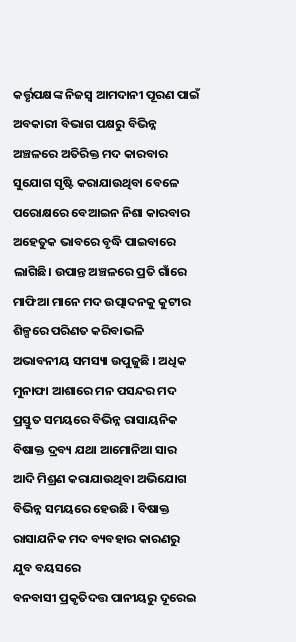କର୍ତ୍ତୃପକ୍ଷଙ୍କ ନିଜସ୍ବ ଆମଦାନୀ ପୂରଣ ପାଇଁ ଅବକାରୀ ବିଭାଗ ପକ୍ଷରୁ ବିଭିନ୍ନ ଅଞ୍ଚଳରେ ଅତିରିକ୍ତ ମଦ କାରବାର ସୁଯୋଗ ସୃଷ୍ଟି କରାଯାଉଥିବା ବେଳେ ପରୋକ୍ଷରେ ବେଆଇନ ନିଶା କାରବାର ଅହେତୁକ ଭାବରେ ବୃଦ୍ଧି ପାଇବାରେ ଲାଗିଛି। ଉପାନ୍ତ ଅଞ୍ଚଳରେ ପ୍ରତି ଗାଁରେ ମାଫିଆ ମାନେ ମଦ ଉତ୍ପାଦନକୁ କୁଟୀର ଶିଳ୍ପରେ ପରିଣତ କରିବାଭଳି ଅଭାବନୀୟ ସମସ୍ୟା ଉପୁଜୁଛି । ଅଧିକ ମୁନାଫା ଆଶାରେ ମନ ପସନ୍ଦର ମଦ ପ୍ରସ୍ତୁତ ସମୟରେ ବିଭିନ୍ନ ରାସାୟନିକ ବିଷାକ୍ତ ଦ୍ରବ୍ୟ ଯଥା ଆମୋନିଆ ସାର ଆଦି ମିଶ୍ରଣ କରାଯାଉଥିବା ଅଭିଯୋଗ ବିଭିନ୍ନ ସମୟରେ ହେଉଛି । ବିଷାକ୍ତ ରାସାଯନିକ ମଦ ବ୍ୟବହାର କାରଣରୁ ଯୁବ ବୟସରେ
ବନବାସୀ ପ୍ରକୃତିଦତ୍ତ ପାନୀୟରୁ ଦୂରେଇ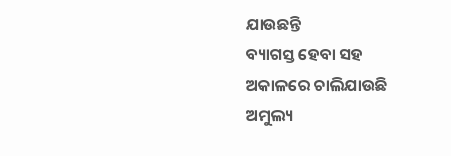ଯାଉଛନ୍ତି
ବ୍ୟାଗସ୍ତ ହେବା ସହ ଅକାଳରେ ଚାଲିଯାଉଛି ଅମୁଲ୍ୟ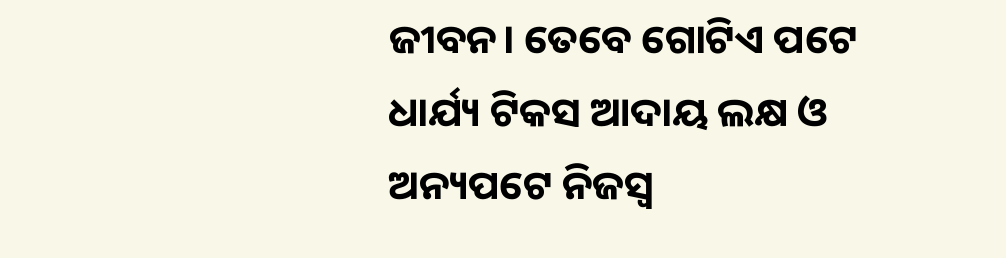ଜୀବନ। ତେବେ ଗୋଟିଏ ପଟେ ଧାର୍ଯ୍ୟ ଟିକସ ଆଦାୟ ଲକ୍ଷ ଓ ଅନ୍ୟପଟେ ନିଜସ୍ଵ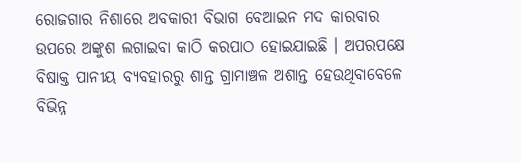ରୋଜଗାର ନିଶାରେ ଅବକାରୀ ବିଭାଗ ବେଆଇନ ମଦ କାରବାର ଉପରେ ଅଙ୍କୁଶ ଲଗାଇବା କାଠି କରପାଠ ହୋଇଯାଇଛି । ଅପରପକ୍ଷେ ବିଷାକ୍ତ ପାନୀୟ ବ୍ୟବହାରରୁ ଶାନ୍ତ ଗ୍ରାମାଞ୍ଚଳ ଅଶାନ୍ତ ହେଉଥିବାବେଳେ ବିଭିନ୍ନ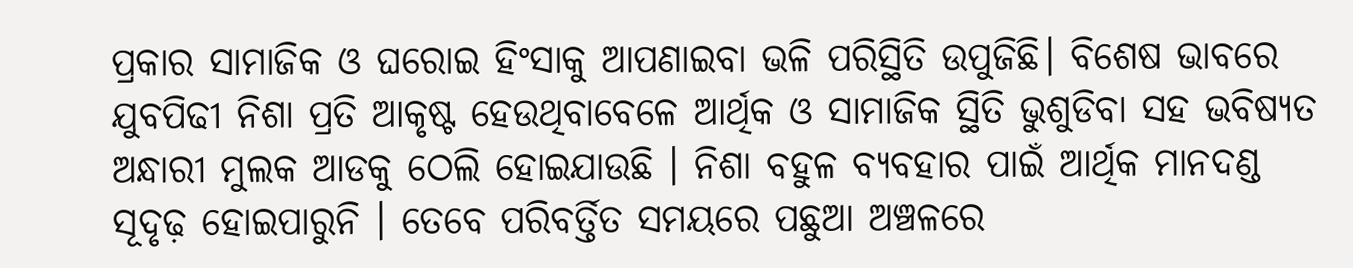ପ୍ରକାର ସାମାଜିକ ଓ ଘରୋଇ ହିଂସାକୁ ଆପଣାଇବା ଭଳି ପରିସ୍ଥିତି ଉପୁଜିଛି। ବିଶେଷ ଭାବରେ ଯୁବପିଢୀ ନିଶା ପ୍ରତି ଆକୃଷ୍ଟ ହେଉଥିବାବେଳେ ଆର୍ଥିକ ଓ ସାମାଜିକ ସ୍ଥିତି ଭୁଶୁଡିବା ସହ ଭବିଷ୍ୟତ ଅନ୍ଧାରୀ ମୁଲକ ଆଡକୁ ଠେଲି ହୋଇଯାଉଛି । ନିଶା ବହୁଳ ବ୍ୟବହାର ପାଇଁ ଆର୍ଥିକ ମାନଦଣ୍ଡ ସୂଦୃଢ଼ ହୋଇପାରୁନି । ତେବେ ପରିବର୍ତ୍ତିତ ସମୟରେ ପଛୁଆ ଅଞ୍ଚଳରେ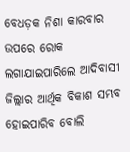ବେଧଡ଼କ ନିଶା କାରବାର ଉପରେ ରୋକ ଲଗାଯାଇପାରିଲେ ଆଦିବାସୀ ଜିଲ୍ଲାର ଆର୍ଥିକ ବିକାଶ ସମ୍ଭବ ହୋଇପାରିବ ବୋଲି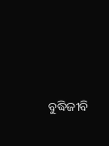ବୁଦ୍ଧିଜୀବି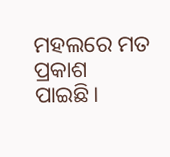ମହଲରେ ମତ ପ୍ରକାଶ ପାଇଛି।